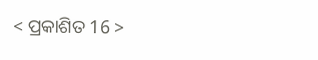< ପ୍ରକାଶିତ 16 >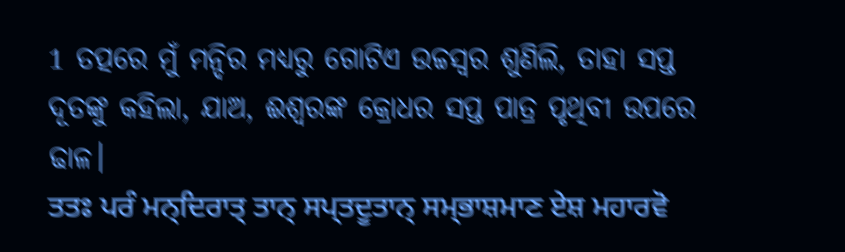1 ତତ୍ପରେ ମୁଁ ମନ୍ଦିର ମଧ୍ୟରୁ ଗୋଟିଏ ଉଚ୍ଚସ୍ୱର ଶୁଣିଲି, ତାହା ସପ୍ତ ଦୂତଙ୍କୁ କହିଲା, ଯାଅ, ଈଶ୍ବରଙ୍କ କ୍ରୋଧର ସପ୍ତ ପାତ୍ର ପୃଥିବୀ ଉପରେ ଢାଳ।
ਤਤਃ ਪਰੰ ਮਨ੍ਦਿਰਾਤ੍ ਤਾਨ੍ ਸਪ੍ਤਦੂਤਾਨ੍ ਸਮ੍ਭਾਸ਼ਮਾਣ ਏਸ਼ ਮਹਾਰਵੋ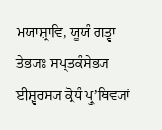ਮਯਾਸ਼੍ਰਾਵਿ, ਯੂਯੰ ਗਤ੍ਵਾ ਤੇਭ੍ਯਃ ਸਪ੍ਤਕੰਸੇਭ੍ਯ ਈਸ਼੍ਵਰਸ੍ਯ ਕ੍ਰੋਧੰ ਪ੍ਰੁʼਥਿਵ੍ਯਾਂ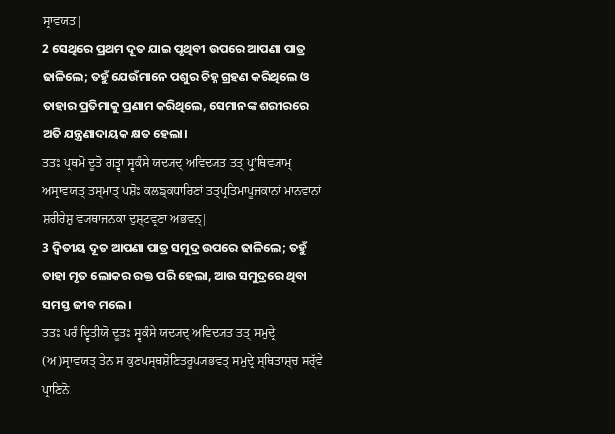ਸ੍ਰਾਵਯਤ|
2 ସେଥିରେ ପ୍ରଥମ ଦୂତ ଯାଇ ପୃଥିବୀ ଉପରେ ଆପଣା ପାତ୍ର ଢାଳିଲେ; ତହୁଁ ଯେଉଁମାନେ ପଶୁର ଚିହ୍ନ ଗ୍ରହଣ କରିଥିଲେ ଓ ତାହାର ପ୍ରତିମାକୁ ପ୍ରଣାମ କରିଥିଲେ, ସେମାନଙ୍କ ଶରୀରରେ ଅତି ଯନ୍ତ୍ରଣାଦାୟକ କ୍ଷତ ହେଲା।
ਤਤਃ ਪ੍ਰਥਮੋ ਦੂਤੋ ਗਤ੍ਵਾ ਸ੍ਵਕੰਸੇ ਯਦ੍ਯਦ੍ ਅਵਿਦ੍ਯਤ ਤਤ੍ ਪ੍ਰੁʼਥਿਵ੍ਯਾਮ੍ ਅਸ੍ਰਾਵਯਤ੍ ਤਸ੍ਮਾਤ੍ ਪਸ਼ੋਃ ਕਲਙ੍ਕਧਾਰਿਣਾਂ ਤਤ੍ਪ੍ਰਤਿਮਾਪੂਜਕਾਨਾਂ ਮਾਨਵਾਨਾਂ ਸ਼ਰੀਰੇਸ਼ੁ ਵ੍ਯਥਾਜਨਕਾ ਦੁਸ਼੍ਟਵ੍ਰਣਾ ਅਭਵਨ੍|
3 ଦ୍ୱିତୀୟ ଦୂତ ଆପଣା ପାତ୍ର ସମୁଦ୍ର ଉପରେ ଢାଳିଲେ; ତହୁଁ ତାହା ମୃତ ଲୋକର ରକ୍ତ ପରି ହେଲା, ଆଉ ସମୁଦ୍ରରେ ଥିବା ସମସ୍ତ ଜୀବ ମଲେ।
ਤਤਃ ਪਰੰ ਦ੍ਵਿਤੀਯੋ ਦੂਤਃ ਸ੍ਵਕੰਸੇ ਯਦ੍ਯਦ੍ ਅਵਿਦ੍ਯਤ ਤਤ੍ ਸਮੁਦ੍ਰੇ (ਅ)ਸ੍ਰਾਵਯਤ੍ ਤੇਨ ਸ ਕੁਣਪਸ੍ਥਸ਼ੋਣਿਤਰੂਪ੍ਯਭਵਤ੍ ਸਮੁਦ੍ਰੇ ਸ੍ਥਿਤਾਸ਼੍ਚ ਸਰ੍ੱਵੇ ਪ੍ਰਾਣਿਨੋ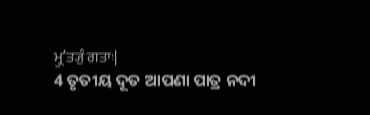ਮ੍ਰੁʼਤ੍ਯੁੰ ਗਤਾਃ|
4 ତୃତୀୟ ଦୂତ ଆପଣା ପାତ୍ର ନଦୀ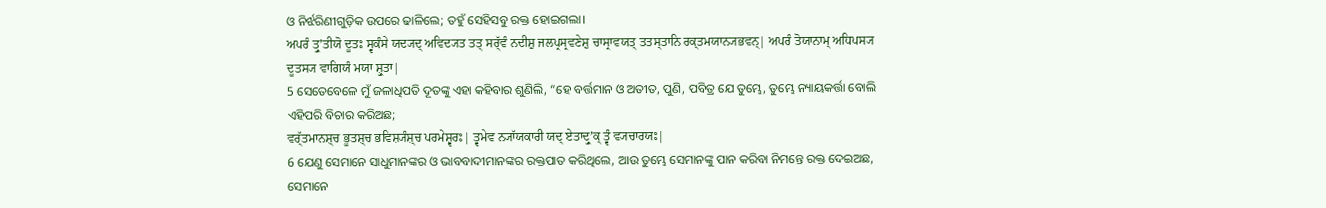ଓ ନିର୍ଝରିଣୀଗୁଡ଼ିକ ଉପରେ ଢାଳିଲେ; ତହୁଁ ସେହିସବୁ ରକ୍ତ ହୋଇଗଲା।
ਅਪਰੰ ਤ੍ਰੁʼਤੀਯੋ ਦੂਤਃ ਸ੍ਵਕੰਸੇ ਯਦ੍ਯਦ੍ ਅਵਿਦ੍ਯਤ ਤਤ੍ ਸਰ੍ੱਵੰ ਨਦੀਸ਼ੁ ਜਲਪ੍ਰਸ੍ਰਵਣੇਸ਼ੁ ਚਾਸ੍ਰਾਵਯਤ੍ ਤਤਸ੍ਤਾਨਿ ਰਕ੍ਤਮਯਾਨ੍ਯਭਵਨ੍| ਅਪਰੰ ਤੋਯਾਨਾਮ੍ ਅਧਿਪਸ੍ਯ ਦੂਤਸ੍ਯ ਵਾਗਿਯੰ ਮਯਾ ਸ਼੍ਰੁਤਾ|
5 ସେତେବେଳେ ମୁଁ ଜଳାଧିପତି ଦୂତଙ୍କୁ ଏହା କହିବାର ଶୁଣିଲି, “ହେ ବର୍ତ୍ତମାନ ଓ ଅତୀତ, ପୁଣି, ପବିତ୍ର ଯେ ତୁମ୍ଭେ, ତୁମ୍ଭେ ନ୍ୟାୟକର୍ତ୍ତା ବୋଲି ଏହିପରି ବିଚାର କରିଅଛ;
ਵਰ੍ੱਤਮਾਨਸ਼੍ਚ ਭੂਤਸ਼੍ਚ ਭਵਿਸ਼੍ਯੰਸ਼੍ਚ ਪਰਮੇਸ਼੍ਵਰਃ| ਤ੍ਵਮੇਵ ਨ੍ਯਾੱਯਕਾਰੀ ਯਦ੍ ਏਤਾਦ੍ਰੁʼਕ੍ ਤ੍ਵੰ ਵ੍ਯਚਾਰਯਃ|
6 ଯେଣୁ ସେମାନେ ସାଧୁମାନଙ୍କର ଓ ଭାବବାଦୀମାନଙ୍କର ରକ୍ତପାତ କରିଥିଲେ, ଆଉ ତୁମ୍ଭେ ସେମାନଙ୍କୁ ପାନ କରିବା ନିମନ୍ତେ ରକ୍ତ ଦେଇଅଛ, ସେମାନେ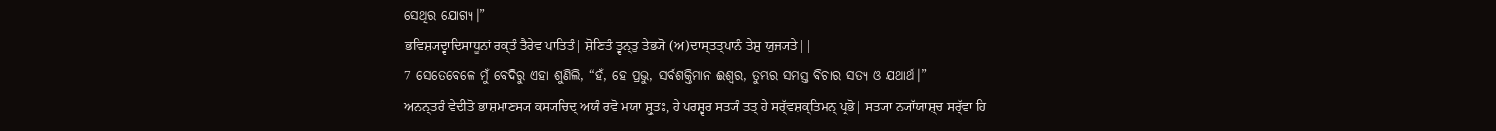ସେଥିର ଯୋଗ୍ୟ।”
ਭਵਿਸ਼੍ਯਦ੍ਵਾਦਿਸਾਧੂਨਾਂ ਰਕ੍ਤੰ ਤੈਰੇਵ ਪਾਤਿਤੰ| ਸ਼ੋਣਿਤੰ ਤ੍ਵਨ੍ਤੁ ਤੇਭ੍ਯੋ (ਅ)ਦਾਸ੍ਤਤ੍ਪਾਨੰ ਤੇਸ਼ੁ ਯੁਜ੍ਯਤੇ||
7 ସେତେବେଳେ ମୁଁ ବେଦିରୁ ଏହା ଶୁଣିଲି, “ହଁ, ହେ ପ୍ରଭୁ, ସର୍ବଶକ୍ତିମାନ ଈଶ୍ବର, ତୁମ୍ଭର ସମସ୍ତ ବିଚାର ସତ୍ୟ ଓ ଯଥାର୍ଥ।”
ਅਨਨ੍ਤਰੰ ਵੇਦੀਤੋ ਭਾਸ਼ਮਾਣਸ੍ਯ ਕਸ੍ਯਚਿਦ੍ ਅਯੰ ਰਵੋ ਮਯਾ ਸ਼੍ਰੁਤਃ, ਹੇ ਪਰਸ਼੍ਵਰ ਸਤ੍ਯੰ ਤਤ੍ ਹੇ ਸਰ੍ੱਵਸ਼ਕ੍ਤਿਮਨ੍ ਪ੍ਰਭੋ| ਸਤ੍ਯਾ ਨ੍ਯਾੱਯਾਸ਼੍ਚ ਸਰ੍ੱਵਾ ਹਿ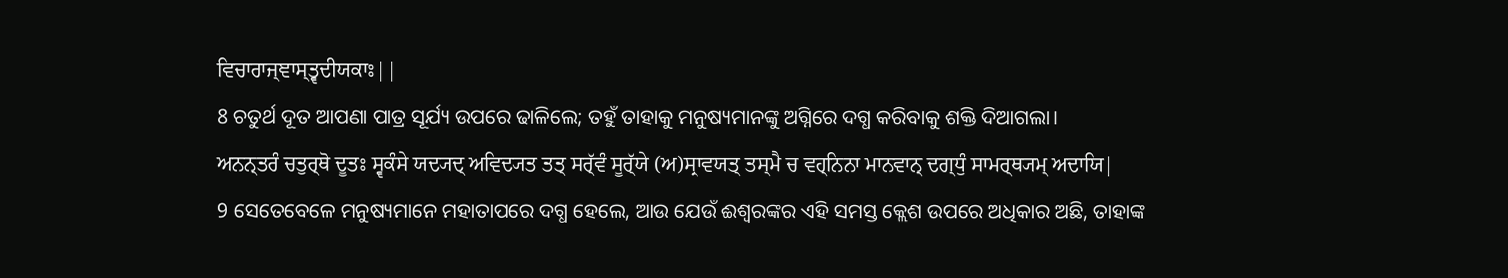ਵਿਚਾਰਾਜ੍ਞਾਸ੍ਤ੍ਵਦੀਯਕਾਃ||
8 ଚତୁର୍ଥ ଦୂତ ଆପଣା ପାତ୍ର ସୂର୍ଯ୍ୟ ଉପରେ ଢାଳିଲେ; ତହୁଁ ତାହାକୁ ମନୁଷ୍ୟମାନଙ୍କୁ ଅଗ୍ନିରେ ଦଗ୍ଧ କରିବାକୁ ଶକ୍ତି ଦିଆଗଲା।
ਅਨਨ੍ਤਰੰ ਚਤੁਰ੍ਥੋ ਦੂਤਃ ਸ੍ਵਕੰਸੇ ਯਦ੍ਯਦ੍ ਅਵਿਦ੍ਯਤ ਤਤ੍ ਸਰ੍ੱਵੰ ਸੂਰ੍ੱਯੇ (ਅ)ਸ੍ਰਾਵਯਤ੍ ਤਸ੍ਮੈ ਚ ਵਹ੍ਨਿਨਾ ਮਾਨਵਾਨ੍ ਦਗ੍ਧੁੰ ਸਾਮਰ੍ਥ੍ਯਮ੍ ਅਦਾਯਿ|
9 ସେତେବେଳେ ମନୁଷ୍ୟମାନେ ମହାତାପରେ ଦଗ୍ଧ ହେଲେ, ଆଉ ଯେଉଁ ଈଶ୍ବରଙ୍କର ଏହି ସମସ୍ତ କ୍ଲେଶ ଉପରେ ଅଧିକାର ଅଛି, ତାହାଙ୍କ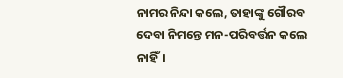ନାମର ନିନ୍ଦା କଲେ, ତାହାଙ୍କୁ ଗୌରବ ଦେବା ନିମନ୍ତେ ମନ-ପରିବର୍ତ୍ତନ କଲେ ନାହିଁ।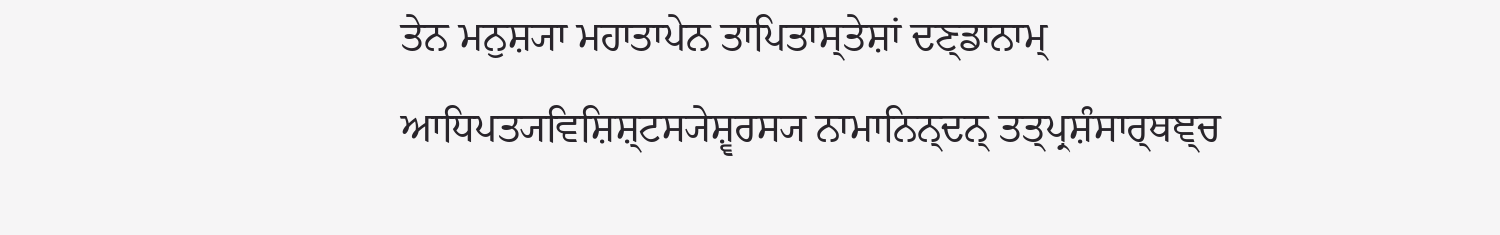ਤੇਨ ਮਨੁਸ਼੍ਯਾ ਮਹਾਤਾਪੇਨ ਤਾਪਿਤਾਸ੍ਤੇਸ਼ਾਂ ਦਣ੍ਡਾਨਾਮ੍ ਆਧਿਪਤ੍ਯਵਿਸ਼ਿਸ਼੍ਟਸ੍ਯੇਸ਼੍ਵਰਸ੍ਯ ਨਾਮਾਨਿਨ੍ਦਨ੍ ਤਤ੍ਪ੍ਰਸ਼ੰਸਾਰ੍ਥਞ੍ਚ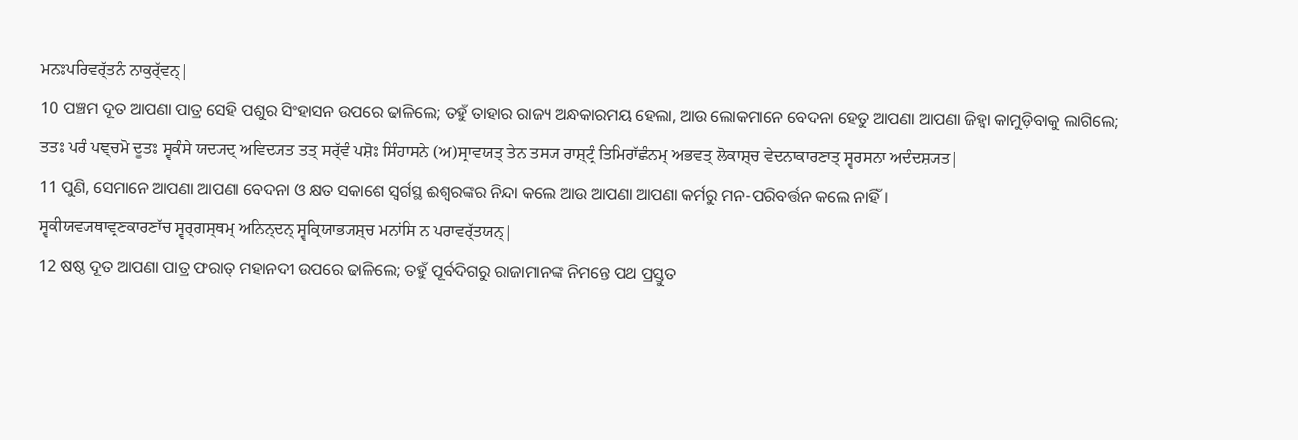ਮਨਃਪਰਿਵਰ੍ੱਤਨੰ ਨਾਕੁਰ੍ੱਵਨ੍|
10 ପଞ୍ଚମ ଦୂତ ଆପଣା ପାତ୍ର ସେହି ପଶୁର ସିଂହାସନ ଉପରେ ଢାଳିଲେ; ତହୁଁ ତାହାର ରାଜ୍ୟ ଅନ୍ଧକାରମୟ ହେଲା, ଆଉ ଲୋକମାନେ ବେଦନା ହେତୁ ଆପଣା ଆପଣା ଜିହ୍ୱା କାମୁଡ଼ିବାକୁ ଲାଗିଲେ;
ਤਤਃ ਪਰੰ ਪਞ੍ਚਮੋ ਦੂਤਃ ਸ੍ਵਕੰਸੇ ਯਦ੍ਯਦ੍ ਅਵਿਦ੍ਯਤ ਤਤ੍ ਸਰ੍ੱਵੰ ਪਸ਼ੋਃ ਸਿੰਹਾਸਨੇ (ਅ)ਸ੍ਰਾਵਯਤ੍ ਤੇਨ ਤਸ੍ਯ ਰਾਸ਼੍ਟ੍ਰੰ ਤਿਮਿਰਾੱਛੰਨਮ੍ ਅਭਵਤ੍ ਲੋਕਾਸ਼੍ਚ ਵੇਦਨਾਕਾਰਣਾਤ੍ ਸ੍ਵਰਸਨਾ ਅਦੰਦਸ਼੍ਯਤ|
11 ପୁଣି, ସେମାନେ ଆପଣା ଆପଣା ବେଦନା ଓ କ୍ଷତ ସକାଶେ ସ୍ୱର୍ଗସ୍ଥ ଈଶ୍ବରଙ୍କର ନିନ୍ଦା କଲେ ଆଉ ଆପଣା ଆପଣା କର୍ମରୁ ମନ-ପରିବର୍ତ୍ତନ କଲେ ନାହିଁ।
ਸ੍ਵਕੀਯਵ੍ਯਥਾਵ੍ਰਣਕਾਰਣਾੱਚ ਸ੍ਵਰ੍ਗਸ੍ਥਮ੍ ਅਨਿਨ੍ਦਨ੍ ਸ੍ਵਕ੍ਰਿਯਾਭ੍ਯਸ਼੍ਚ ਮਨਾਂਸਿ ਨ ਪਰਾਵਰ੍ੱਤਯਨ੍|
12 ଷଷ୍ଠ ଦୂତ ଆପଣା ପାତ୍ର ଫରାତ୍ ମହାନଦୀ ଉପରେ ଢାଳିଲେ; ତହୁଁ ପୂର୍ବଦିଗରୁ ରାଜାମାନଙ୍କ ନିମନ୍ତେ ପଥ ପ୍ରସ୍ତୁତ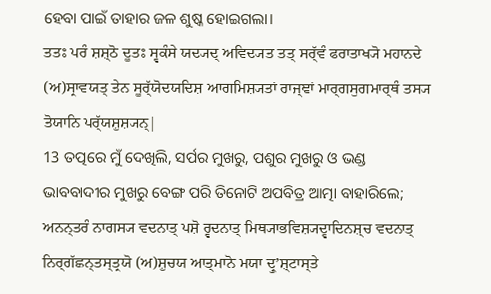ହେବା ପାଇଁ ତାହାର ଜଳ ଶୁଷ୍କ ହୋଇଗଲା।
ਤਤਃ ਪਰੰ ਸ਼ਸ਼੍ਠੋ ਦੂਤਃ ਸ੍ਵਕੰਸੇ ਯਦ੍ਯਦ੍ ਅਵਿਦ੍ਯਤ ਤਤ੍ ਸਰ੍ੱਵੰ ਫਰਾਤਾਖ੍ਯੋ ਮਹਾਨਦੇ (ਅ)ਸ੍ਰਾਵਯਤ੍ ਤੇਨ ਸੂਰ੍ੱਯੋਦਯਦਿਸ਼ ਆਗਮਿਸ਼੍ਯਤਾਂ ਰਾਜ੍ਞਾਂ ਮਾਰ੍ਗਸੁਗਮਾਰ੍ਥੰ ਤਸ੍ਯ ਤੋਯਾਨਿ ਪਰ੍ੱਯਸ਼ੁਸ਼੍ਯਨ੍|
13 ତତ୍ପରେ ମୁଁ ଦେଖିଲି, ସର୍ପର ମୁଖରୁ, ପଶୁର ମୁଖରୁ ଓ ଭଣ୍ଡ ଭାବବାଦୀର ମୁଖରୁ ବେଙ୍ଗ ପରି ତିନୋଟି ଅପବିତ୍ର ଆତ୍ମା ବାହାରିଲେ;
ਅਨਨ੍ਤਰੰ ਨਾਗਸ੍ਯ ਵਦਨਾਤ੍ ਪਸ਼ੋ ਰ੍ਵਦਨਾਤ੍ ਮਿਥ੍ਯਾਭਵਿਸ਼੍ਯਦ੍ਵਾਦਿਨਸ਼੍ਚ ਵਦਨਾਤ੍ ਨਿਰ੍ਗੱਛਨ੍ਤਸ੍ਤ੍ਰਯੋ (ਅ)ਸ਼ੁਚਯ ਆਤ੍ਮਾਨੋ ਮਯਾ ਦ੍ਰੁʼਸ਼੍ਟਾਸ੍ਤੇ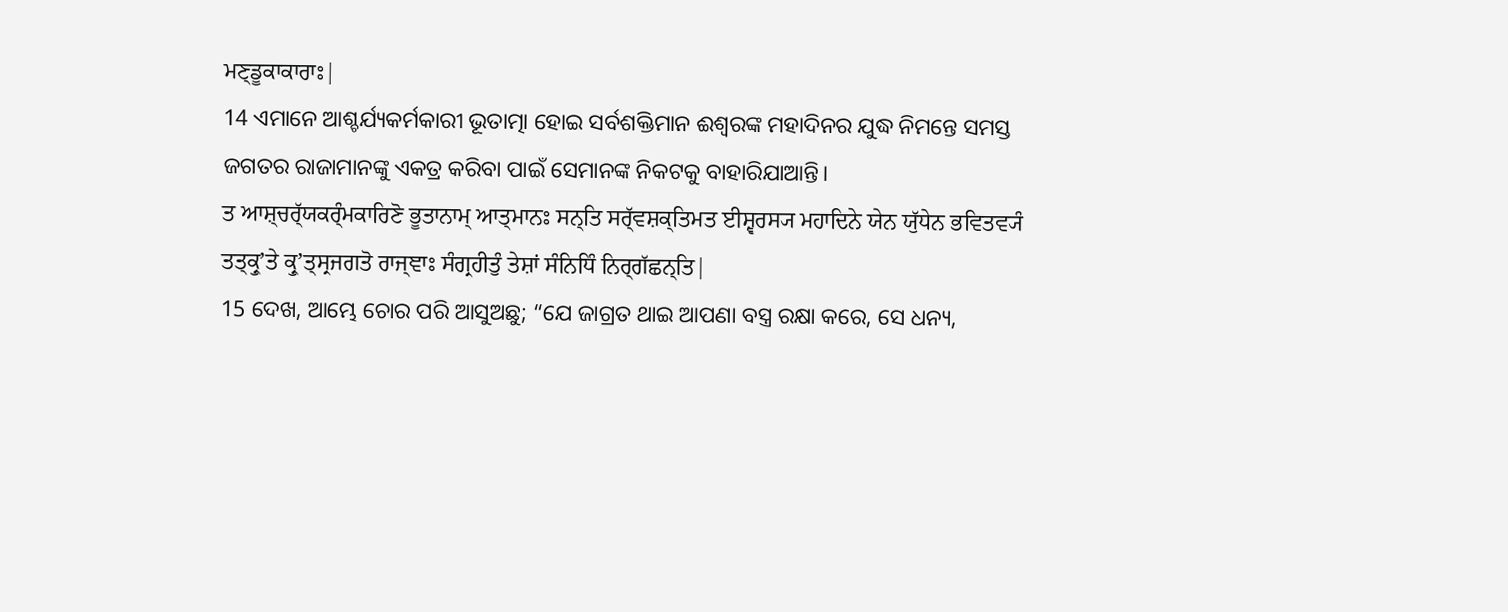ਮਣ੍ਡੂਕਾਕਾਰਾਃ|
14 ଏମାନେ ଆଶ୍ଚର୍ଯ୍ୟକର୍ମକାରୀ ଭୂତାତ୍ମା ହୋଇ ସର୍ବଶକ୍ତିମାନ ଈଶ୍ବରଙ୍କ ମହାଦିନର ଯୁଦ୍ଧ ନିମନ୍ତେ ସମସ୍ତ ଜଗତର ରାଜାମାନଙ୍କୁ ଏକତ୍ର କରିବା ପାଇଁ ସେମାନଙ୍କ ନିକଟକୁ ବାହାରିଯାଆନ୍ତି।
ਤ ਆਸ਼੍ਚਰ੍ੱਯਕਰ੍ੰਮਕਾਰਿਣੋ ਭੂਤਾਨਾਮ੍ ਆਤ੍ਮਾਨਃ ਸਨ੍ਤਿ ਸਰ੍ੱਵਸ਼ਕ੍ਤਿਮਤ ਈਸ਼੍ਵਰਸ੍ਯ ਮਹਾਦਿਨੇ ਯੇਨ ਯੁੱਧੇਨ ਭਵਿਤਵ੍ਯੰ ਤਤ੍ਕ੍ਰੁʼਤੇ ਕ੍ਰੁʼਤ੍ਸ੍ਰਜਗਤੋ ਰਾਜ੍ਞਾਃ ਸੰਗ੍ਰਹੀਤੁੰ ਤੇਸ਼ਾਂ ਸੰਨਿਧਿੰ ਨਿਰ੍ਗੱਛਨ੍ਤਿ|
15 ଦେଖ, ଆମ୍ଭେ ଚୋର ପରି ଆସୁଅଛୁ; “ଯେ ଜାଗ୍ରତ ଥାଇ ଆପଣା ବସ୍ତ୍ର ରକ୍ଷା କରେ, ସେ ଧନ୍ୟ,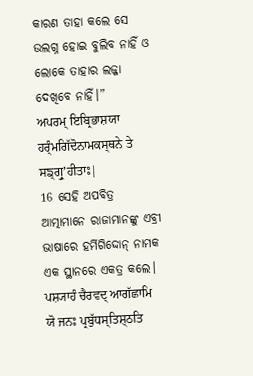କାରଣ ତାହା କଲେ ସେ ଉଲଗ୍ନ ହୋଇ ବୁଲିବ ନାହିଁ ଓ ଲୋକେ ତାହାର ଲଜ୍ଜା ଦେଖିବେ ନାହିଁ।”
ਅਪਰਮ੍ ਇਬ੍ਰਿਭਾਸ਼ਯਾ ਹਰ੍ੰਮਗਿੱਦੋਨਾਮਕਸ੍ਥਨੇ ਤੇ ਸਙ੍ਗ੍ਰੁʼਹੀਤਾਃ|
16 ସେହି ଅପବିତ୍ର ଆତ୍ମାମାନେ ରାଜାମାନଙ୍କୁ ଏବ୍ରୀ ଭାଷାରେ ହର୍ମିଗିଦ୍ଦୋନ୍ ନାମକ ଏକ ସ୍ଥାନରେ ଏକତ୍ର କଲେ।
ਪਸ਼੍ਯਾਹੰ ਚੈਰਵਦ੍ ਆਗੱਛਾਮਿ ਯੋ ਜਨਃ ਪ੍ਰਬੁੱਧਸ੍ਤਿਸ਼੍ਠਤਿ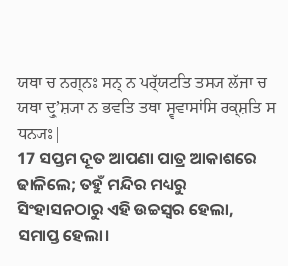ਯਥਾ ਚ ਨਗ੍ਨਃ ਸਨ੍ ਨ ਪਰ੍ੱਯਟਤਿ ਤਸ੍ਯ ਲੱਜਾ ਚ ਯਥਾ ਦ੍ਰੁʼਸ਼੍ਯਾ ਨ ਭਵਤਿ ਤਥਾ ਸ੍ਵਵਾਸਾਂਸਿ ਰਕ੍ਸ਼ਤਿ ਸ ਧਨ੍ਯਃ|
17 ସପ୍ତମ ଦୂତ ଆପଣା ପାତ୍ର ଆକାଶରେ ଢାଳିଲେ; ତହୁଁ ମନ୍ଦିର ମଧ୍ୟରୁ ସିଂହାସନଠାରୁ ଏହି ଉଚ୍ଚସ୍ୱର ହେଲା, ସମାପ୍ତ ହେଲା।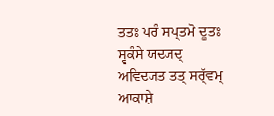ਤਤਃ ਪਰੰ ਸਪ੍ਤਮੋ ਦੂਤਃ ਸ੍ਵਕੰਸੇ ਯਦ੍ਯਦ੍ ਅਵਿਦ੍ਯਤ ਤਤ੍ ਸਰ੍ੱਵਮ੍ ਆਕਾਸ਼ੇ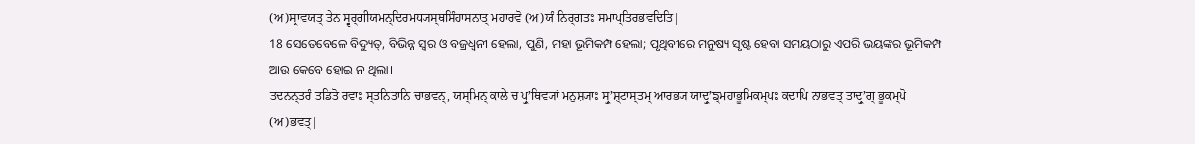(ਅ)ਸ੍ਰਾਵਯਤ੍ ਤੇਨ ਸ੍ਵਰ੍ਗੀਯਮਨ੍ਦਿਰਮਧ੍ਯਸ੍ਥਸਿੰਹਾਸਨਾਤ੍ ਮਹਾਰਵੋ (ਅ)ਯੰ ਨਿਰ੍ਗਤਃ ਸਮਾਪ੍ਤਿਰਭਵਦਿਤਿ|
18 ସେତେବେଳେ ବିଦ୍ୟୁତ୍, ବିଭିନ୍ନ ସ୍ୱର ଓ ବଜ୍ରଧ୍ୱନୀ ହେଲା, ପୁଣି, ମହା ଭୂମିକମ୍ପ ହେଲା; ପୃଥିବୀରେ ମନୁଷ୍ୟ ସୃଷ୍ଟ ହେବା ସମୟଠାରୁ ଏପରି ଭୟଙ୍କର ଭୂମିକମ୍ପ ଆଉ କେବେ ହୋଇ ନ ଥିଲା।
ਤਦਨਨ੍ਤਰੰ ਤਡਿਤੋ ਰਵਾਃ ਸ੍ਤਨਿਤਾਨਿ ਚਾਭਵਨ੍, ਯਸ੍ਮਿਨ੍ ਕਾਲੇ ਚ ਪ੍ਰੁʼਥਿਵ੍ਯਾਂ ਮਨੁਸ਼੍ਯਾਃ ਸ੍ਰੁʼਸ਼੍ਟਾਸ੍ਤਮ੍ ਆਰਭ੍ਯ ਯਾਦ੍ਰੁʼਙ੍ਮਹਾਭੂਮਿਕਮ੍ਪਃ ਕਦਾਪਿ ਨਾਭਵਤ੍ ਤਾਦ੍ਰੁʼਗ੍ ਭੂਕਮ੍ਪੋ (ਅ)ਭਵਤ੍|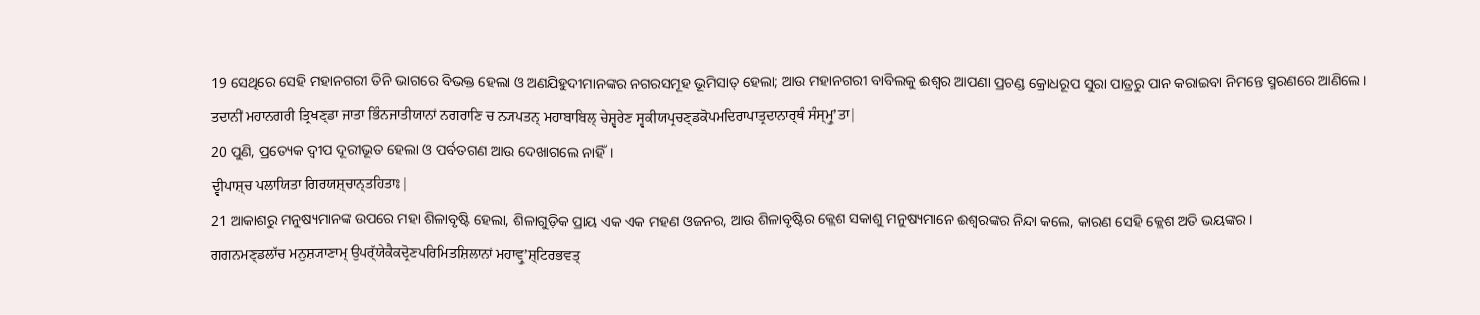19 ସେଥିରେ ସେହି ମହାନଗରୀ ତିନି ଭାଗରେ ବିଭକ୍ତ ହେଲା ଓ ଅଣଯିହୁଦୀମାନଙ୍କର ନଗରସମୂହ ଭୂମିସାତ୍‍ ହେଲା; ଆଉ ମହାନଗରୀ ବାବିଲକୁ ଈଶ୍ବର ଆପଣା ପ୍ରଚଣ୍ଡ କ୍ରୋଧରୂପ ସୁରା ପାତ୍ରରୁ ପାନ କରାଇବା ନିମନ୍ତେ ସ୍ମରଣରେ ଆଣିଲେ।
ਤਦਾਨੀਂ ਮਹਾਨਗਰੀ ਤ੍ਰਿਖਣ੍ਡਾ ਜਾਤਾ ਭਿੰਨਜਾਤੀਯਾਨਾਂ ਨਗਰਾਣਿ ਚ ਨ੍ਯਪਤਨ੍ ਮਹਾਬਾਬਿਲ੍ ਚੇਸ਼੍ਵਰੇਣ ਸ੍ਵਕੀਯਪ੍ਰਚਣ੍ਡਕੋਪਮਦਿਰਾਪਾਤ੍ਰਦਾਨਾਰ੍ਥੰ ਸੰਸ੍ਮ੍ਰੁʼਤਾ|
20 ପୁଣି, ପ୍ରତ୍ୟେକ ଦ୍ୱୀପ ଦୂରୀଭୂତ ହେଲା ଓ ପର୍ବତଗଣ ଆଉ ଦେଖାଗଲେ ନାହିଁ।
ਦ੍ਵੀਪਾਸ਼੍ਚ ਪਲਾਯਿਤਾ ਗਿਰਯਸ਼੍ਚਾਨ੍ਤਹਿਤਾਃ|
21 ଆକାଶରୁ ମନୁଷ୍ୟମାନଙ୍କ ଉପରେ ମହା ଶିଳାବୃଷ୍ଟି ହେଲା, ଶିଳାଗୁଡ଼ିକ ପ୍ରାୟ ଏକ ଏକ ମହଣ ଓଜନର, ଆଉ ଶିଳାବୃଷ୍ଟିର କ୍ଲେଶ ସକାଶୁ ମନୁଷ୍ୟମାନେ ଈଶ୍ବରଙ୍କର ନିନ୍ଦା କଲେ, କାରଣ ସେହି କ୍ଲେଶ ଅତି ଭୟଙ୍କର।
ਗਗਨਮਣ੍ਡਲਾੱਚ ਮਨੁਸ਼੍ਯਾਣਾਮ੍ ਉਪਰ੍ੱਯੇਕੈਕਦ੍ਰੋਣਪਰਿਮਿਤਸ਼ਿਲਾਨਾਂ ਮਹਾਵ੍ਰੁʼਸ਼੍ਟਿਰਭਵਤ੍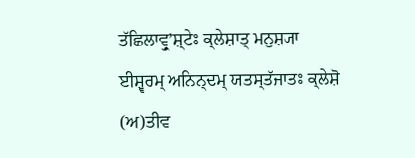ਤੱਛਿਲਾਵ੍ਰੁʼਸ਼੍ਟੇਃ ਕ੍ਲੇਸ਼ਾਤ੍ ਮਨੁਸ਼੍ਯਾ ਈਸ਼੍ਵਰਮ੍ ਅਨਿਨ੍ਦਮ੍ ਯਤਸ੍ਤੱਜਾਤਃ ਕ੍ਲੇਸ਼ੋ (ਅ)ਤੀਵ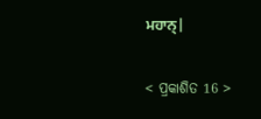ਮਹਾਨ੍|

< ପ୍ରକାଶିତ 16 >